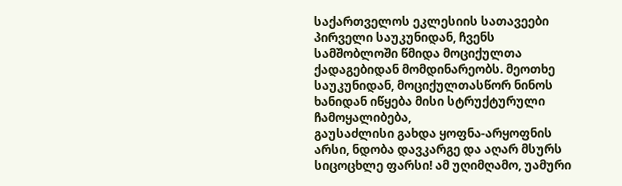საქართველოს ეკლესიის სათავეები პირველი საუკუნიდან, ჩვენს სამშობლოში წმიდა მოციქულთა ქადაგებიდან მომდინარეობს. მეოთხე საუკუნიდან, მოციქულთასწორ ნინოს ხანიდან იწყება მისი სტრუქტურული ჩამოყალიბება,
გაუსაძლისი გახდა ყოფნა-არყოფნის არსი, ნდობა დავკარგე და აღარ მსურს სიცოცხლე ფარსი! ამ უღიმღამო, უამური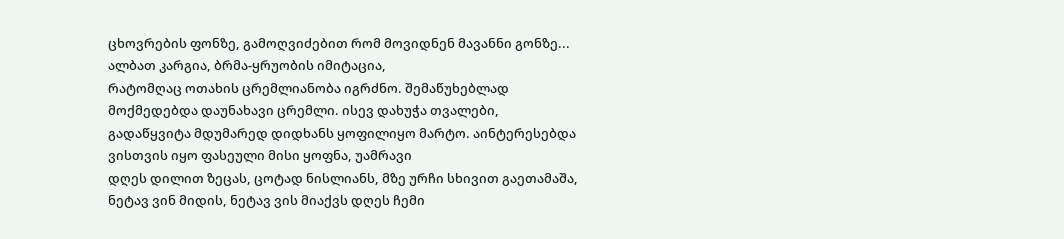ცხოვრების ფონზე, გამოღვიძებით რომ მოვიდნენ მავანნი გონზე... ალბათ კარგია, ბრმა-ყრუობის იმიტაცია,
რატომღაც ოთახის ცრემლიანობა იგრძნო. შემაწუხებლად მოქმედებდა დაუნახავი ცრემლი. ისევ დახუჭა თვალები, გადაწყვიტა მდუმარედ დიდხანს ყოფილიყო მარტო. აინტერესებდა ვისთვის იყო ფასეული მისი ყოფნა, უამრავი
დღეს დილით ზეცას, ცოტად ნისლიანს, მზე ურჩი სხივით გაეთამაშა, ნეტავ ვინ მიდის, ნეტავ ვის მიაქვს დღეს ჩემი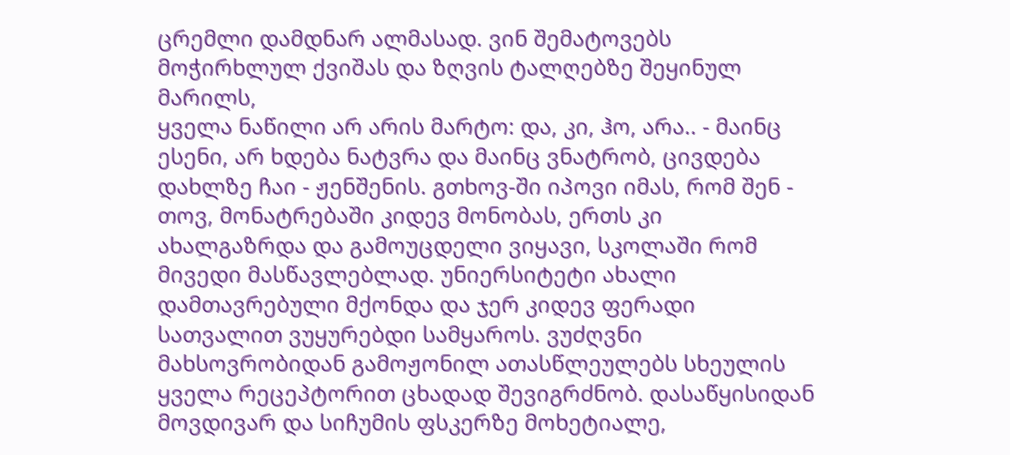ცრემლი დამდნარ ალმასად. ვინ შემატოვებს მოჭირხლულ ქვიშას და ზღვის ტალღებზე შეყინულ მარილს,
ყველა ნაწილი არ არის მარტო: და, კი, ჰო, არა.. - მაინც ესენი, არ ხდება ნატვრა და მაინც ვნატრობ, ცივდება დახლზე ჩაი - ჟენშენის. გთხოვ-ში იპოვი იმას, რომ შენ - თოვ, მონატრებაში კიდევ მონობას, ერთს კი
ახალგაზრდა და გამოუცდელი ვიყავი, სკოლაში რომ მივედი მასწავლებლად. უნიერსიტეტი ახალი დამთავრებული მქონდა და ჯერ კიდევ ფერადი სათვალით ვუყურებდი სამყაროს. ვუძღვნი
მახსოვრობიდან გამოჟონილ ათასწლეულებს სხეულის ყველა რეცეპტორით ცხადად შევიგრძნობ. დასაწყისიდან მოვდივარ და სიჩუმის ფსკერზე მოხეტიალე,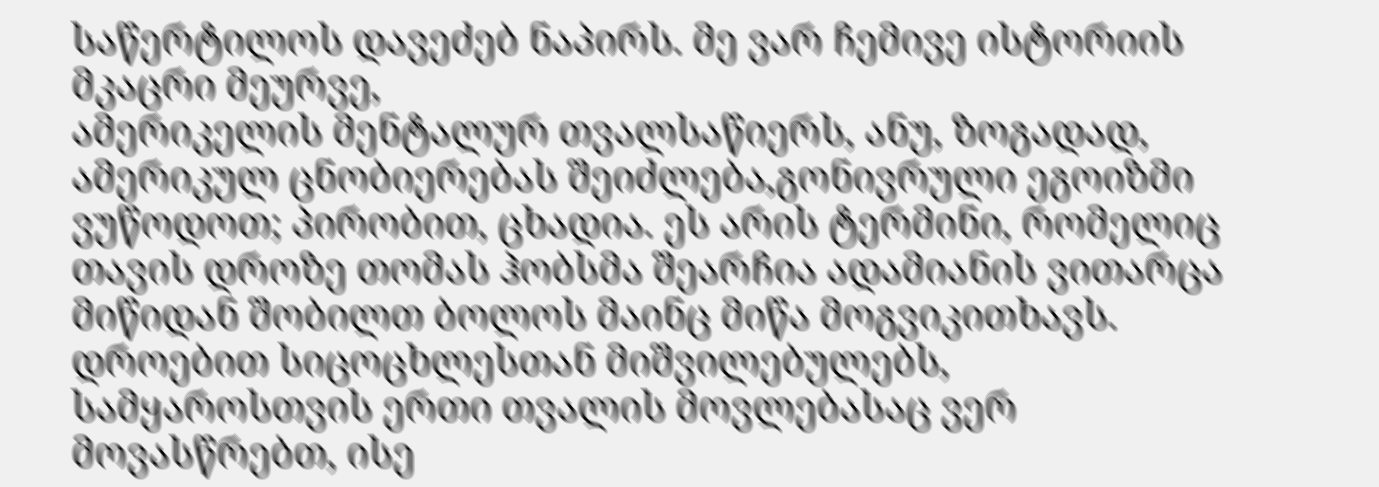საწერტილოს დავეძებ ნაპირს. მე ვარ ჩემივე ისტორიის მკაცრი მეურვე,
ამერიკელის მენტალურ თვალსაწიერს, ანუ, ზოგადად, ამერიკულ ცნობიერებას შეიძლება,გონივრული ეგოიზმი ვუწოდოთ; პირობით, ცხადია. ეს არის ტერმინი, რომელიც თავის დროზე თომას ჰობსმა შეარჩია ადამიანის ვითარცა
მიწიდან შობილთ ბოლოს მაინც მიწა მოგვიკითხავს. დროებით სიცოცხლესთან მიშვილებულებს, სამყაროსთვის ერთი თვალის მოვლებასაც ვერ მოვასწრებთ, ისე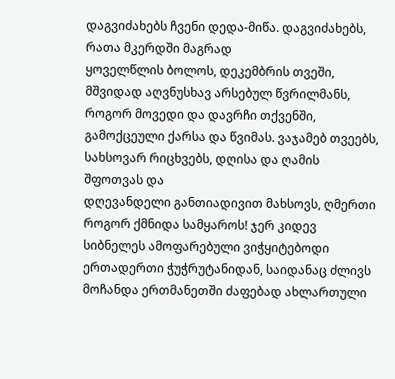დაგვიძახებს ჩვენი დედა-მიწა. დაგვიძახებს, რათა მკერდში მაგრად
ყოველწლის ბოლოს, დეკემბრის თვეში, მშვიდად აღვნუსხავ არსებულ წვრილმანს, როგორ მოვედი და დავრჩი თქვენში, გამოქცეული ქარსა და წვიმას. ვაჯამებ თვეებს, სახსოვარ რიცხვებს, დღისა და ღამის შფოთვას და
დღევანდელი განთიადივით მახსოვს, ღმერთი როგორ ქმნიდა სამყაროს! ჯერ კიდევ სიბნელეს ამოფარებული ვიჭყიტებოდი ერთადერთი ჭუჭრუტანიდან, საიდანაც ძლივს მოჩანდა ერთმანეთში ძაფებად ახლართული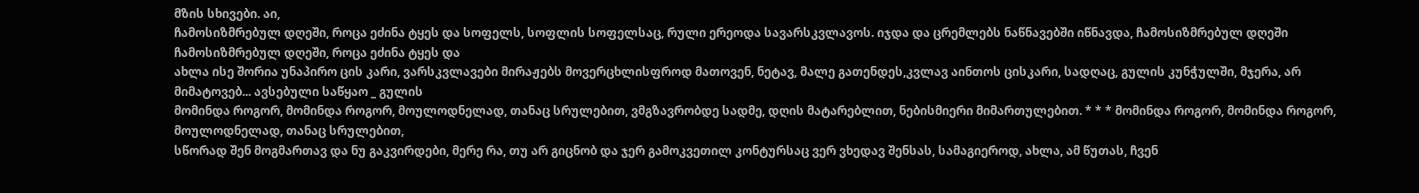მზის სხივები. აი,
ჩამოსიზმრებულ დღეში, როცა ეძინა ტყეს და სოფელს, სოფლის სოფელსაც, რული ერეოდა სავარსკვლავოს. იჯდა და ცრემლებს ნაწნავებში იწნავდა, ჩამოსიზმრებულ დღეში ჩამოსიზმრებულ დღეში, როცა ეძინა ტყეს და
ახლა ისე შორია უნაპირო ცის კარი, ვარსკვლავები მირაჟებს მოვერცხლისფროდ მათოვენ, ნეტავ, მალე გათენდეს,კვლავ აინთოს ცისკარი, სადღაც, გულის კუნჭულში, მჯერა, არ მიმატოვებ... ავსებული საწყაო _ გულის
მომინდა როგორ, მომინდა როგორ, მოულოდნელად, თანაც სრულებით, ვმგზავრობდე სადმე, დღის მატარებლით, ნებისმიერი მიმართულებით. * * * მომინდა როგორ, მომინდა როგორ, მოულოდნელად, თანაც სრულებით,
სწორად შენ მოგმართავ და ნუ გაკვირდები, მერე რა, თუ არ გიცნობ და ჯერ გამოკვეთილ კონტურსაც ვერ ვხედავ შენსას, სამაგიეროდ, ახლა, ამ წუთას, ჩვენ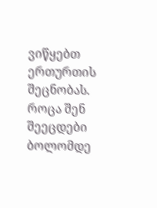ვიწყებთ ერთურთის შეცნობას. როცა შენ შეეცდები ბოლომდე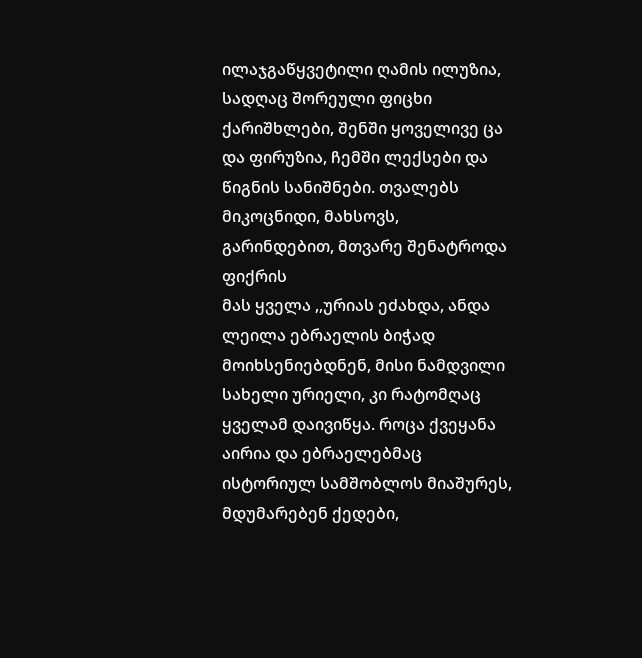ილაჯგაწყვეტილი ღამის ილუზია, სადღაც შორეული ფიცხი ქარიშხლები, შენში ყოველივე ცა და ფირუზია, ჩემში ლექსები და წიგნის სანიშნები. თვალებს მიკოცნიდი, მახსოვს, გარინდებით, მთვარე შენატროდა ფიქრის
მას ყველა ,,ურიას ეძახდა, ანდა ლეილა ებრაელის ბიჭად მოიხსენიებდნენ, მისი ნამდვილი სახელი ურიელი, კი რატომღაც ყველამ დაივიწყა. როცა ქვეყანა აირია და ებრაელებმაც ისტორიულ სამშობლოს მიაშურეს,
მდუმარებენ ქედები,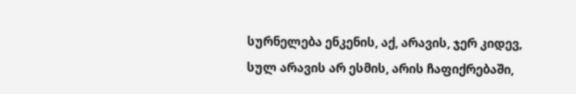სურნელება ენკენის, აქ, არავის, ჯერ კიდევ, სულ არავის არ ესმის, არის ჩაფიქრებაში,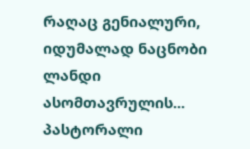რაღაც გენიალური, იდუმალად ნაცნობი ლანდი ასომთავრულის... პასტორალი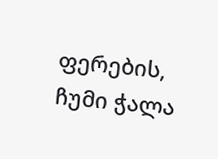ფერების, ჩუმი ჭალა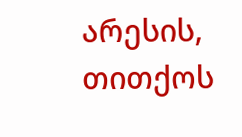არესის, თითქოს